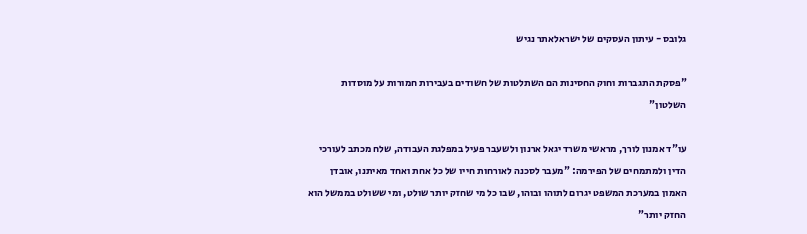גלובס - עיתון העסקים של ישראלאתר נגיש

"פסקת התגברות וחוק החסינות הם השתלטות של חשודים בעבירות חמורות על מוסדות השלטון"

עו"ד אמנון לורך, מראשי משרד יגאל ארנון ולשעבר פעיל במפלגת העבודה, שלח מכתב לעורכי הדין ולמתמחים של הפירמה: "מעבר לסכנה לאורחות חייו של כל אחת ואחד מאיתנו, אובדן האמון במערכת המשפט יגרום לתוהו ובוהו, שבו כל מי שחזק יותר שולט, ומי ששולט בממשל הוא החזק יותר"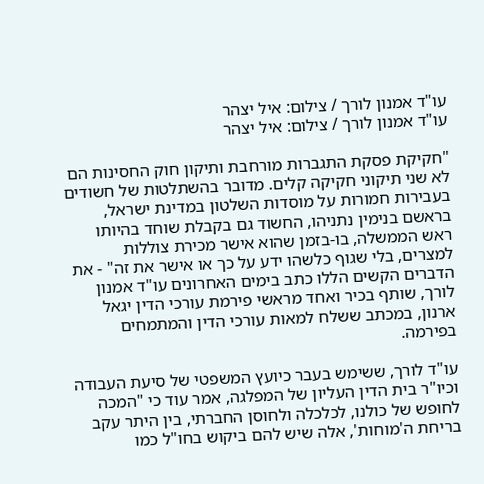עו"ד אמנון לורך / צילום: איל יצהר
עו"ד אמנון לורך / צילום: איל יצהר

"חקיקת פסקת התגברות מורחבת ותיקון חוק החסינות הם לא שני תיקוני חקיקה קלים. מדובר בהשתלטות של חשודים בעבירות חמורות על מוסדות השלטון במדינת ישראל, בראשם בנימין נתניהו, החשוד גם בקבלת שוחד בהיותו ראש הממשלה, בו-בזמן שהוא אישר מכירת צוללות למצרים, בלי שגוף כלשהו ידע על כך או אישר את זה" - את הדברים הקשים הללו כתב בימים האחרונים עו"ד אמנון לורך, שותף בכיר ואחד מראשי פירמת עורכי הדין יגאל ארנון, במכתב ששלח למאות עורכי הדין והמתמחים בפירמה.

עו"ד לורך, ששימש בעבר כיועץ המשפטי של סיעת העבודה וכיו"ר בית הדין העליון של המפלגה, אמר עוד כי "המכה לחופש של כולנו, לכלכלה ולחוסן החברתי, בין היתר עקב בריחת ה'מוחות', אלה שיש להם ביקוש בחו"ל כמו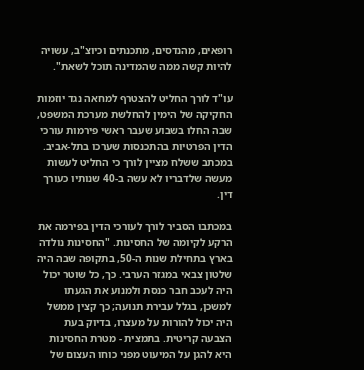רופאים, מהנדסים, מתכנתים וכיוצ"ב, עשויה להיות קשה ממה שהמדינה תוכל לשאת".

עו"ד לורך החליט להצטרף למחאה נגד יוזמות החקיקה של הימין להחלשת מערכת המשפט, שבה החלו בשבוע שעבר ראשי פירמות עורכי הדין הפרטיות בהתכנסות שערכו בתל-אביב. במכתב ששלח מציין לורך כי החליט לעשות מעשה שלדבריו לא עשה ב-40 שנותיו כעורך דין.

במכתבו הסביר לורך לעורכי הדין בפירמה את הרקע לקיומה של החסינות. "החסינות נולדה בארץ בתחילת שנות ה-50, בתקופה שבה היה שלטון צבאי במגזר הערבי. כך, כל שוטר יכול היה לעכב חבר כנסת ולמנוע את הגעתו למשכן, בגלל עבירת תנועה; כך קצין ממשל היה יכול להורות על מעצרו, בדיוק בעת הצבעה קריטית. בתמצית - מטרת החסינות היא להגן על המיעוט מפני כוחו העצום של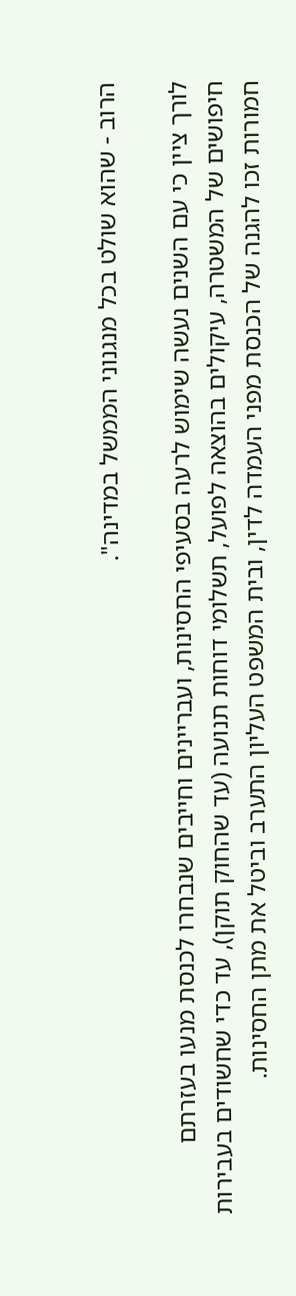הרוב - שהוא שולט בכל מנגנוני הממשל במדינה".

לורך ציין כי עם השנים נעשה שימוש לרעה בסעיפי החסינות, ועבריינים וחייבים שנבחרו לכנסת מנעו בעזרתם חיפושים של המשטרה, עיקולים בהוצאה לפועל, תשלומי דוחות תנועה (עד שהחוק תוקן), עד כדי שחשודים בעבירות חמורות זכו להגנה של הכנסת מפני העמדה לדין, ובית המשפט העליון התערב וביטל את מתן החסינות.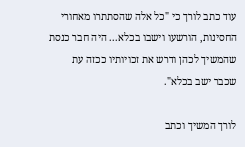עוד כתב לורך כי "כל אלה שהסתתרו מאחורי החסינות, הורשעו וישבו בכלא... היה חבר כנסת שהמשיך לכהן ודרש את זכויותיו ככזה עת שכבר ישב בכלא".

לורך המשיך וכתב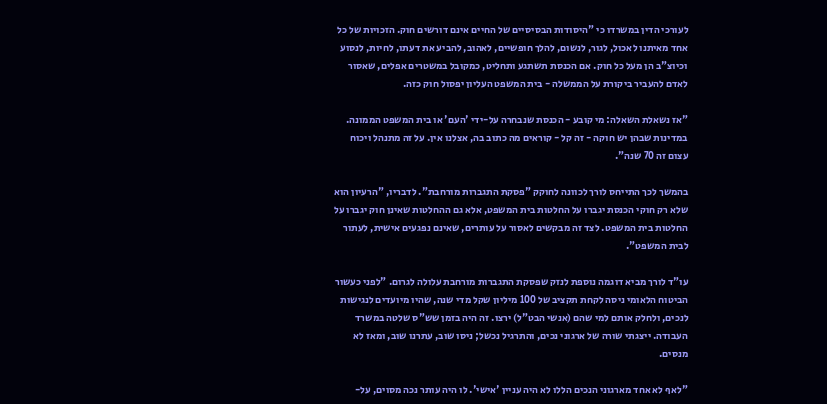לעורכי הדין במשרדו כי "היסודות הבסיסיים של החיים אינם דורשים חוק. הזכויות של כל אחד מאיתנו לאכול, לגור, לנשום, להלך חופשיים, לאהוב, להביע את דעתו, לחיות, לנסוע וכיוצ"ב הן מעל כל חוק. אם הכנסת תשתגע ותחליט, כמקובל במשטרים אפלים, שאסור לאדם להעביר ביקורת על הממשלה - בית המשפט העליון יפסול חוק כזה.

"אז נשאלת השאלה: מי קובע - הכנסת שנבחרה על-ידי 'העם' או בית המשפט הממונה. במדינות שבהן יש חוקה - זה קל - קוראים מה כתוב בה, אצלנו אין. על זה מתנהל ויכוח עצום זה 70 שנה".

בהמשך לכך התייחס לורך לכוונה לחוקק "פסקת התגברות מורחבת". לדבריו, "הרעיון הוא שלא רק חוקי הכנסת יגברו על החלטות בית המשפט, אלא גם ההחלטות שאינן חוק יגברו על החלטות בית המשפט. לצד זה מבקשים לאסור על עותרים, שאינם נפגעים אישית, לעתור לבית המשפט".

עו"ד לורך מביא דוגמה נוספת לנזק שפסקת התגברות מורחבת עלולה לגרום. "לפני כעשור הביטוח הלאומי ניסה לקחת תקציב של 100 מיליון שקל מדי שנה, שהיו מיועדים לנגישות לנכים, ולחלק אותם למי שהם (אנשי הבט"ל) ירצו. זה היה בזמן שש"ס שלטה במשרד העבודה. ייצגתי שורה של ארגוני נכים, והתרגיל נכשל; ניסו שוב, עתרנו שוב, ומאז לא מנסים.

"לאף לא אחד מארגוני הנכים הללו לא היה עניין 'אישי'. לו היה עותר נכה מסוים, על-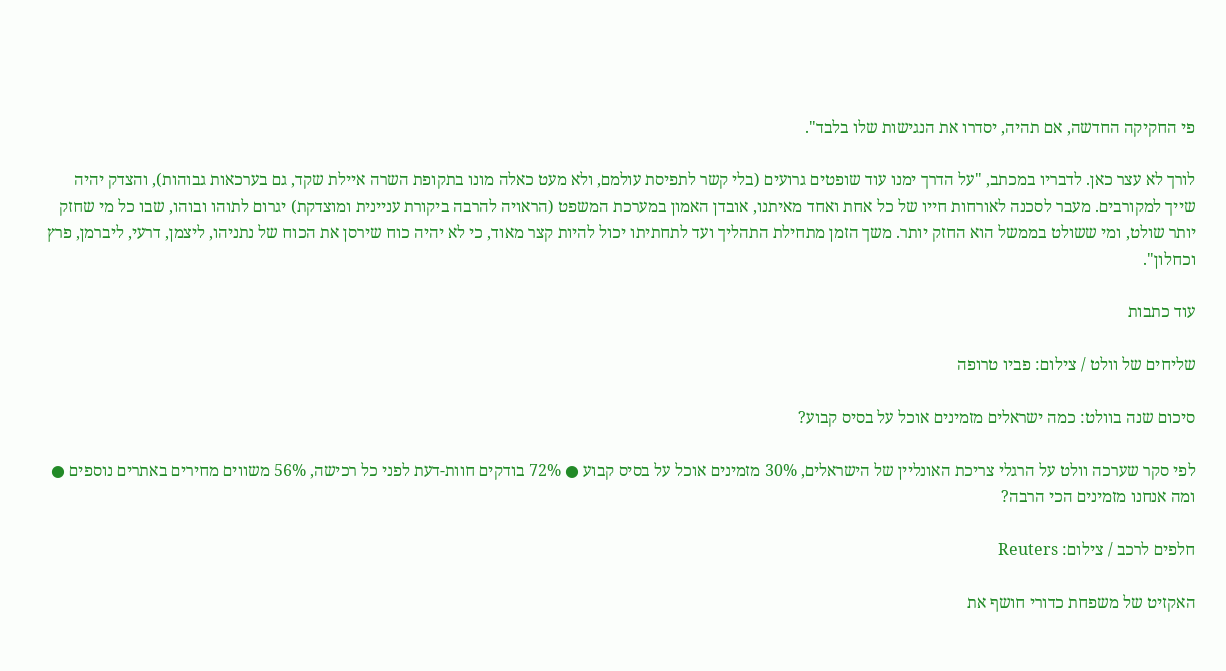פי החקיקה החדשה, אם תהיה, יסדרו את הנגישות שלו בלבד".

לורך לא עצר כאן. לדבריו במכתב, "על הדרך ימנו עוד שופטים גרועים (בלי קשר לתפיסת עולמם, ולא מעט כאלה מונו בתקופת השרה איילת שקד, גם בערכאות גבוהות), והצדק יהיה שייך למקורבים. מעבר לסכנה לאורחות חייו של כל אחת ואחד מאיתנו, אובדן האמון במערכת המשפט (הראויה להרבה ביקורת עניינית ומוצדקת) יגרום לתוהו ובוהו, שבו כל מי שחזק יותר שולט, ומי ששולט בממשל הוא החזק יותר. משך הזמן מתחילת התהליך ועד לתחתיתו יכול להיות קצר מאוד, כי לא יהיה כוח שירסן את הכוח של נתניהו, ליצמן, דרעי, ליברמן, פרץ וכחלון".

עוד כתבות

שליחים של וולט / צילום: פביו טרופה

סיכום שנה בוולט: כמה ישראלים מזמינים אוכל על בסיס קבוע?

לפי סקר שערכה וולט על הרגלי צריכת האונליין של הישראלים, 30% מזמינים אוכל על בסיס קבוע ● 72% בודקים חוות-דעת לפני כל רכישה, 56% משווים מחירים באתרים נוספים ● ומה אנחנו מזמינים הכי הרבה?

חלפים לרכב / צילום: Reuters

האקזיט של משפחת כדורי חושף את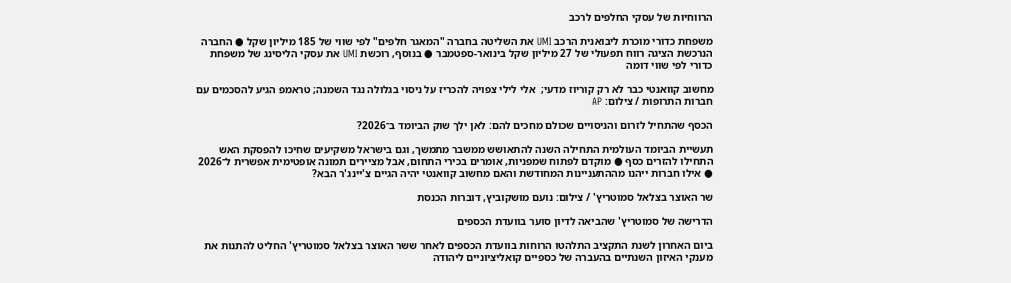הרווחיות של עסקי החלפים לרכב

משפחת כדורי מוכרת ליבואנית הרכב UMI את השליטה בחברה "המאגר חלפים" לפי שווי של 185 מיליון שקל ● החברה הנרכשת הציגה רווח תפעולי של 27 מיליון שקל בינואר-ספטמבר ● בנוסף, רוכשת UMI את עסקי הליסינג של משפחת כדורי לפי שווי דומה

מחשוב קוואנטי כבר לא רק קוריוז מדעי;  אלי לילי צפויה להכריז על ניסוי בגלולה נגד השמנה; טראמפ הגיע להסכמים עם חברות התרופות / צילום: AP

הכסף שהתחיל לזרום והניסויים שכולם מחכים להם: לאן ילך שוק הביומד ב־2026?

תעשיית הביומד העולמית התחילה השנה להתאושש ממשבר מתמשך, וגם בישראל משקיעים שחיכו להפסקת האש התחילו להזרים כסף ● מוקדם לפתוח שמפניות, אומרים בכירי התחום, אבל מציירים תמונה אופטימית אפשרית ל־2026 ● אילו חברות ייהנו מההתעניינות המחודשת והאם מחשוב קוואנטי יהיה הגיים צ'יינג'ר הבא?

שר האוצר בצלאל סמוטריץ' / צילום: נועם מושקוביץ, דוברות הכנסת

הדרישה של סמוטריץ' שהביאה לדיון סוער בוועדת הכספים

ביום האחרון לשנת התקציב התלהטו הרוחות בוועדת הכספים לאחר ששר האוצר בצלאל סמוטריץ' החליט להתנות את מענקי האיזון השנתיים בהעברה של כספיים קואליציוניים ליהודה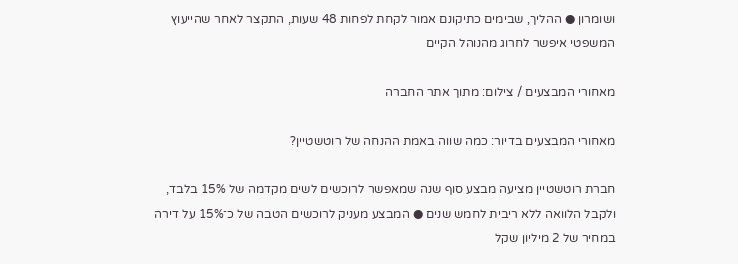ושומרון ● ההליך, שבימים כתיקונם אמור לקחת לפחות 48 שעות, התקצר לאחר שהייעוץ המשפטי איפשר לחרוג מהנוהל הקיים

מאחורי המבצעים / צילום: מתוך אתר החברה

מאחורי המבצעים בדיור: כמה שווה באמת ההנחה של רוטשטיין?

חברת רוטשטיין מציעה מבצע סוף שנה שמאפשר לרוכשים לשים מקדמה של 15% בלבד, ולקבל הלוואה ללא ריבית לחמש שנים ● המבצע מעניק לרוכשים הטבה של כ־15% על דירה במחיר של 2 מיליון שקל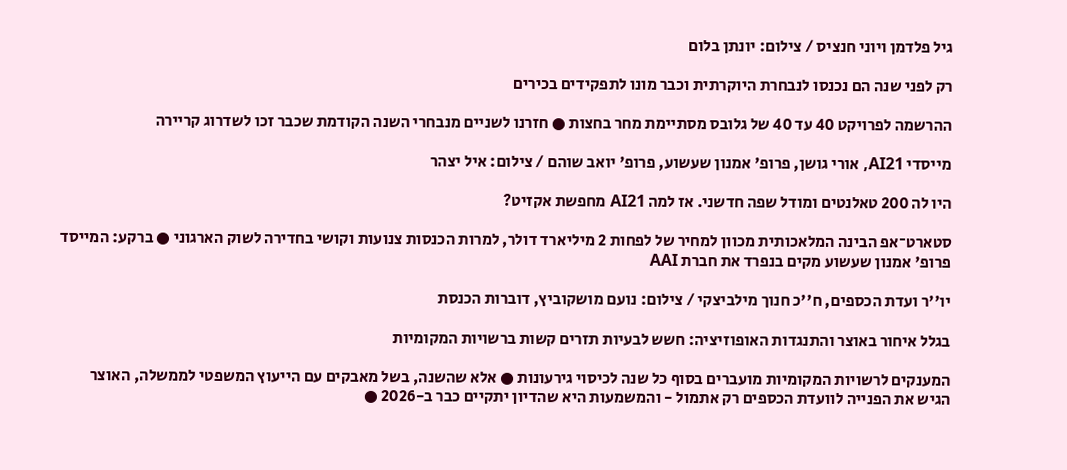גיל פלדמן ויוני חנציס / צילום: יונתן בלום

רק לפני שנה הם נכנסו לנבחרת היוקרתית וכבר מונו לתפקידים בכירים

ההרשמה לפרויקט 40 עד 40 של גלובס מסתיימת מחר בחצות ● חזרנו לשניים מנבחרי השנה הקודמת שכבר זכו לשדרוג קריירה

מייסדי AI21, אורי גושן, פרופ' אמנון שעשוע, פרופ' יואב שוהם / צילום: איל יצהר

היו לה 200 טאלנטים ומודל שפה חדשני. אז למה AI21 מחפשת אקזיט?

סטארט־אפ הבינה המלאכותית מכוון למחיר של לפחות 2 מיליארד דולר, למרות הכנסות צנועות וקושי בחדירה לשוק הארגוני ● ברקע: המייסד פרופ' אמנון שעשוע מקים בנפרד את חברת AAI

יו''ר ועדת הכספים, ח''כ חנוך מילביצקי / צילום: נועם מושקוביץ, דוברות הכנסת

בגלל איחור באוצר והתנגדות האופוזיציה: חשש לבעיות תזרים קשות ברשויות המקומיות

המענקים לרשויות המקומיות מועברים בסוף כל שנה לכיסוי גירעונות ● אלא שהשנה, בשל מאבקים עם הייעוץ המשפטי לממשלה, האוצר הגיש את הפנייה לוועדת הכספים רק אתמול - והמשמעות היא שהדיון יתקיים כבר ב-2026 ●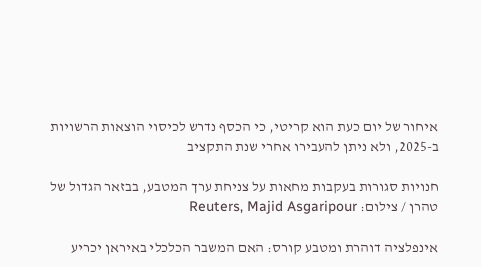איחור של יום כעת הוא קריטי, כי הכסף נדרש לכיסוי הוצאות הרשויות ב-2025, ולא ניתן להעבירו אחרי שנת התקציב

חנויות סגורות בעקבות מחאות על צניחת ערך המטבע, בבזאר הגדול של טהרן / צילום: Reuters, Majid Asgaripour

אינפלציה דוהרת ומטבע קורס: האם המשבר הכלכלי באיראן יכריע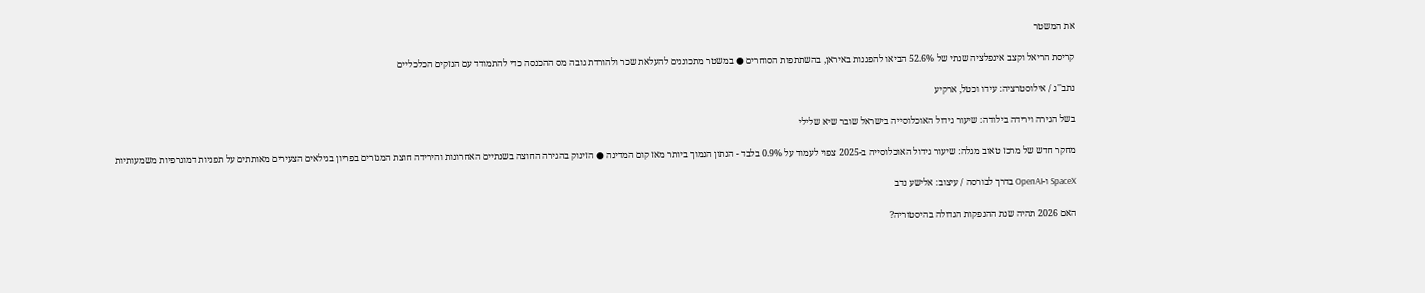את המשטר

קריסת הריאל וקצב אינפלציה שנתי של 52.6% הביאו להפגנות באיראן, בהשתתפות הסוחרים ● במשטר מתכוננים להעלאת שכר ולהורדת גובה מס ההכנסה כדי להתמודד עם הנזקים הכלכליים

נתב''ג / אילוסטרציה: עידו וכטל, ארקיע

בשל הגירה וירידה בילודה: שיעור גידול האוכלוסייה בישראל שובר שיא שלילי

מחקר חדש של מרכז טאוב מגלה: שיעור גידול האוכלוסייה ב-2025 צפוי לעמוד על 0.9% בלבד - הנתון הנמוך ביותר מאז קום המדינה ● הזינוק בהגירה החוצה בשנתיים האחרונות והירידה חוצת המגזרים בפריון בגילאים הצעירים מאותתים על תפניות דמוגרפיות משמעותיות

SpaceX ו-OpenAI בדרך לבורסה / עיצוב: אלישע נדב

האם 2026 תהיה שנת ההנפקות הגדולה בהיסטוריה?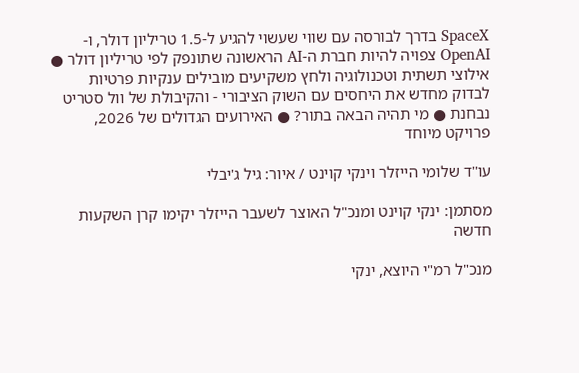SpaceX בדרך לבורסה עם שווי שעשוי להגיע ל-1.5 טריליון דולר, ו-OpenAI צפויה להיות חברת ה-AI הראשונה שתונפק לפי טריליון דולר ● אילוצי תשתית וטכנולוגיה ולחץ משקיעים מובילים ענקיות פרטיות לבדוק מחדש את היחסים עם השוק הציבורי - והקיבולת של וול סטריט נבחנת ● מי תהיה הבאה בתור? ● האירועים הגדולים של 2026, פרויקט מיוחד

עו''ד שלומי הייזלר וינקי קוינט / איור: גיל ג'יבלי

מסתמן: ינקי קוינט ומנכ"ל האוצר לשעבר הייזלר יקימו קרן השקעות חדשה

מנכ"ל רמ"י היוצא, ינקי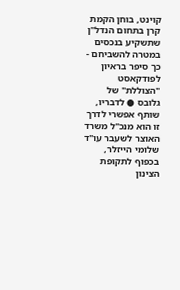קוינט, בוחן הקמת קרן בתחום הנדל"ן שתשקיע בנכסים במטרה להשביחם - כך סיפר בראיון לפודקאסט "הצוללת" של גלובס ● לדבריו, שותף אפשרי לדרך זו הוא מנכ"ל משרד האוצר לשעבר עו"ד שלומי הייזלר, בכפוף לתקופת הצינון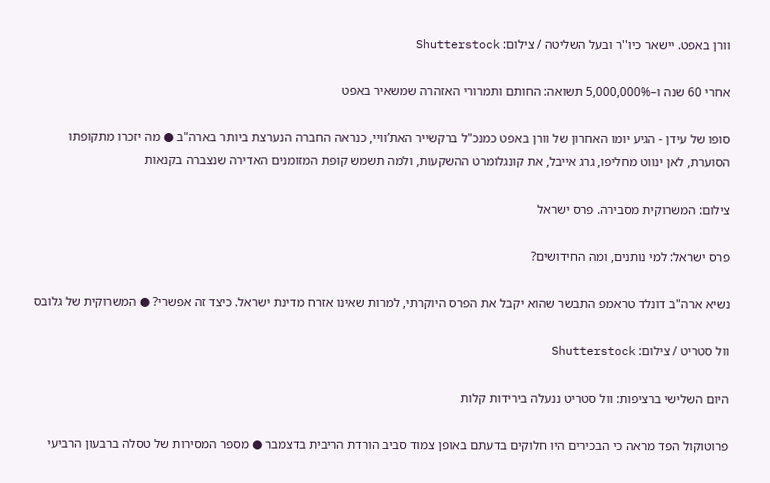וורן באפט. יישאר כיו''ר ובעל השליטה / צילום: Shutterstock

אחרי 60 שנה ו–5,000,000% תשואה: החותם ותמרורי האזהרה שמשאיר באפט

סופו של עידן - הגיע יומו האחרון של וורן באפט כמנכ"ל ברקשייר האת’וויי, כנראה החברה הנערצת ביותר בארה"ב ● מה יזכרו מתקופתו הסוערת, לאן ינווט מחליפו, גרג אייבל, את קונגלומרט ההשקעות, ולמה תשמש קופת המזומנים האדירה שנצברה בקנאות

צילום: המשרוקית מסבירה. פרס ישראל

פרס ישראל: למי נותנים, ומה החידושים?

נשיא ארה"ב דונלד טראמפ התבשר שהוא יקבל את הפרס היוקרתי, למרות שאינו אזרח מדינת ישראל. כיצד זה אפשרי? ● המשרוקית של גלובס

וול סטריט / צילום: Shutterstock

היום השלישי ברציפות: וול סטריט ננעלה בירידות קלות

פרוטוקול הפד מראה כי הבכירים היו חלוקים בדעתם באופן צמוד סביב הורדת הריבית בדצמבר ● מספר המסירות של טסלה ברבעון הרביעי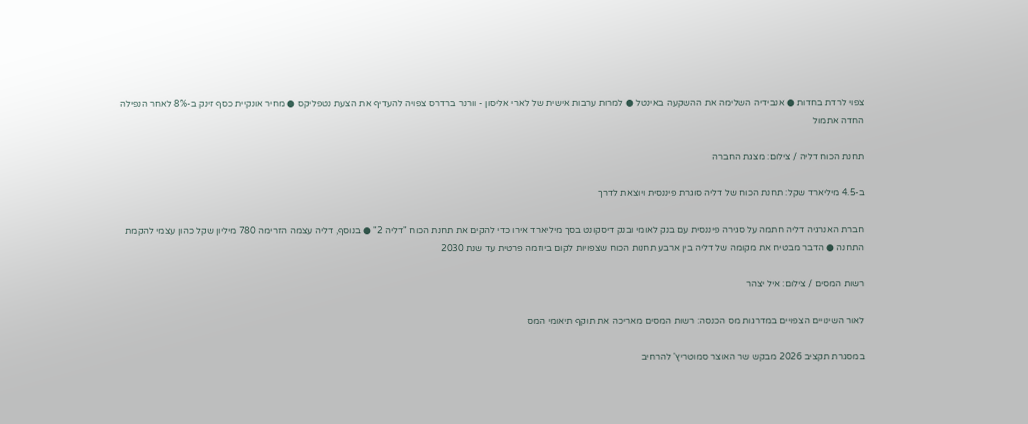צפוי לרדת בחדות ● אנבידיה השלימה את ההשקעה באינטל ● למרות ערבות אישית של לארי אליסון - וורנר ברדרס צפויה להעדיף את הצעת נטפליקס ● מחיר אונקיית כסף זינק ב-8% לאחר הנפילה החדה אתמול

תחנת הכוח דליה / צילום: מצגת החברה

ב-4.5 מיליארד שקל: תחנת הכוח של דליה סוגרת פיננסית ויוצאת לדרך

חברת האנרגיה דליה חתמה על סגירה פיננסית עם בנק לאומי ובנק דיסקונט בסך מיליארד אירו כדי להקים את תחנת הכוח "דליה 2" ● בנוסף, דליה עצמה הזרימה 780 מיליון שקל כהון עצמי להקמת התחנה ● הדבר מבטיח את מקומה של דליה בין ארבע תחנות הכוח שצפויות לקום ביוזמה פרטית עד שנת 2030

רשות המסים / צילום: איל יצהר

לאור השינויים הצפויים במדרגות מס הכנסה: רשות המסים מאריכה את תוקף תיאומי המס

במסגרת תקציב 2026 מבקש שר האוצר סמוטריץ' להרחיב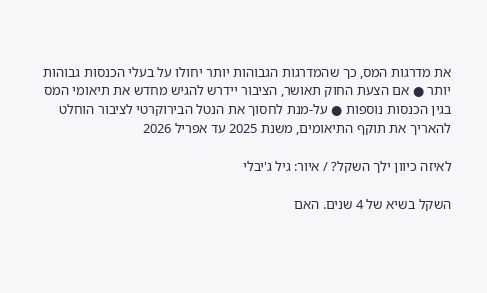את מדרגות המס, כך שהמדרגות הגבוהות יותר יחולו על בעלי הכנסות גבוהות יותר ● אם הצעת החוק תאושר, הציבור יידרש להגיש מחדש את תיאומי המס בגין הכנסות נוספות ● על-מנת לחסוך את הנטל הבירוקרטי לציבור הוחלט להאריך את תוקף התיאומים, משנת 2025 עד אפריל 2026

לאיזה כיוון ילך השקל? / איור: גיל ג'יבלי

השקל בשיא של 4 שנים. האם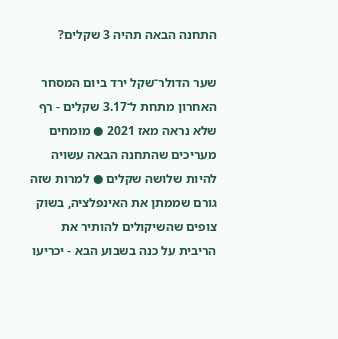התחנה הבאה תהיה 3 שקלים?

שער הדולר־שקל ירד ביום המסחר האחרון מתחת ל־3.17 שקלים - רף שלא נראה מאז 2021 ● מומחים מעריכים שהתחנה הבאה עשויה להיות שלושה שקלים ● למרות שזה גורם שממתן את האינפלציה, בשוק צופים שהשיקולים להותיר את הריבית על כנה בשבוע הבא - יכריעו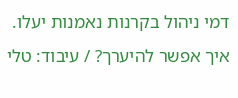דמי ניהול בקרנות נאמנות יעלו. איך אפשר להיערך? / עיבוד: טלי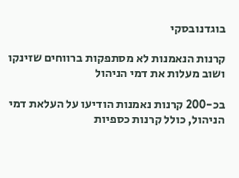בוגדנובסקי

קרנות הנאמנות לא מסתפקות ברווחים שזינקו ושוב מעלות את דמי הניהול

בכ-200 קרנות נאמנות הודיעו על העלאת דמי הניהול, כולל קרנות כספיות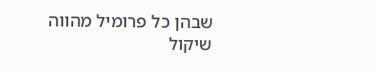שבהן כל פרומיל מהווה שיקול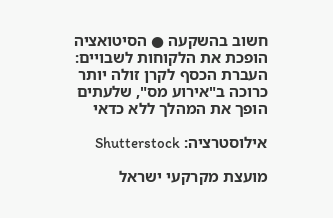חשוב בהשקעה ● הסיטואציה הופכת את הלקוחות לשבויים: העברת הכסף לקרן זולה יותר כרוכה ב"אירוע מס", שלעתים הופך את המהלך ללא כדאי

אילוסטרציה: Shutterstock

מועצת מקרקעי ישראל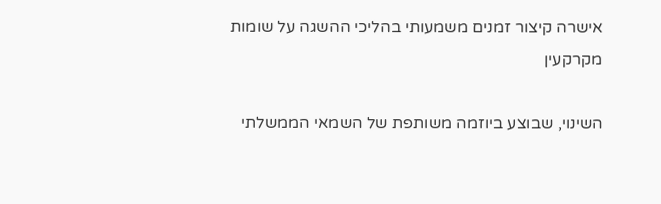אישרה קיצור זמנים משמעותי בהליכי ההשגה על שומות מקרקעין

השינוי, שבוצע ביוזמה משותפת של השמאי הממשלתי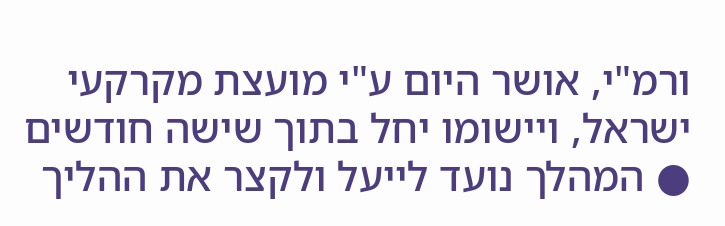ורמ"י, אושר היום ע"י מועצת מקרקעי ישראל, ויישומו יחל בתוך שישה חודשים ● המהלך נועד לייעל ולקצר את ההליך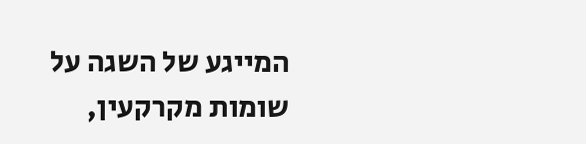המייגע של השגה על שומות מקרקעין,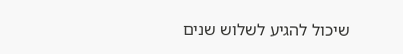שיכול להגיע לשלוש שנים